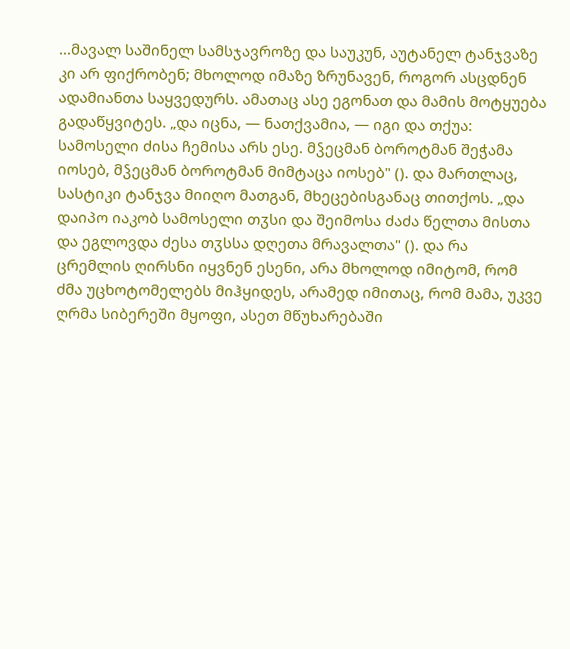...მავალ საშინელ სამსჯავროზე და საუკუნ, აუტანელ ტანჯვაზე კი არ ფიქრობენ; მხოლოდ იმაზე ზრუნავენ, როგორ ასცდნენ ადამიანთა საყვედურს. ამათაც ასე ეგონათ და მამის მოტყუება გადაწყვიტეს. „და იცნა, — ნათქვამია, — იგი და თქუა: სამოსელი ძისა ჩემისა არს ესე. მჴეცმან ბოროტმან შეჭამა იოსებ, მჴეცმან ბოროტმან მიმტაცა იოსებ" (). და მართლაც, სასტიკი ტანჯვა მიიღო მათგან, მხეცებისგანაც თითქოს. „და დაიპო იაკობ სამოსელი თჳსი და შეიმოსა ძაძა წელთა მისთა და ეგლოვდა ძესა თჳსსა დღეთა მრავალთა" (). და რა ცრემლის ღირსნი იყვნენ ესენი, არა მხოლოდ იმიტომ, რომ ძმა უცხოტომელებს მიჰყიდეს, არამედ იმითაც, რომ მამა, უკვე ღრმა სიბერეში მყოფი, ასეთ მწუხარებაში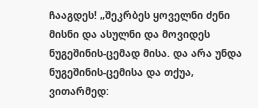ჩააგდეს! „შეკრბეს ყოველნი ძენი მისნი და ასულნი და მოვიდეს ნუგეშინის-ცემად მისა. და არა უნდა ნუგეშინის-ცემისა და თქუა, ვითარმედ: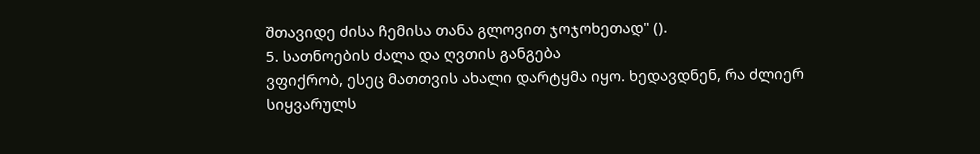შთავიდე ძისა ჩემისა თანა გლოვით ჯოჯოხეთად" ().
5. სათნოების ძალა და ღვთის განგება
ვფიქრობ, ესეც მათთვის ახალი დარტყმა იყო. ხედავდნენ, რა ძლიერ სიყვარულს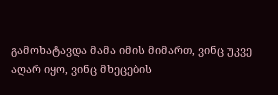გამოხატავდა მამა იმის მიმართ, ვინც უკვე აღარ იყო, ვინც მხეცების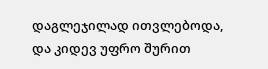დაგლეჯილად ითვლებოდა, და კიდევ უფრო შურით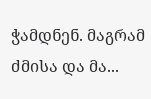ჭამდნენ. მაგრამ ძმისა და მა...